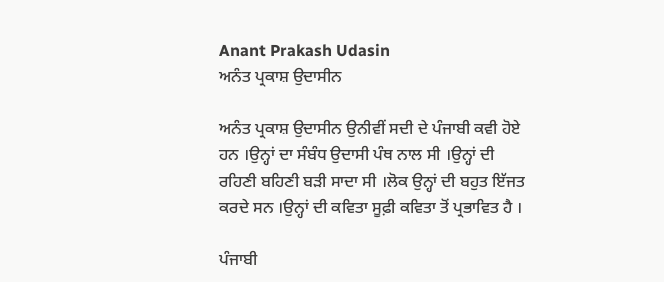Anant Prakash Udasin
ਅਨੰਤ ਪ੍ਰਕਾਸ਼ ਉਦਾਸੀਨ

ਅਨੰਤ ਪ੍ਰਕਾਸ਼ ਉਦਾਸੀਨ ਉਨੀਵੀਂ ਸਦੀ ਦੇ ਪੰਜਾਬੀ ਕਵੀ ਹੋਏ ਹਨ ।ਉਨ੍ਹਾਂ ਦਾ ਸੰਬੰਧ ਉਦਾਸੀ ਪੰਥ ਨਾਲ ਸੀ ।ਉਨ੍ਹਾਂ ਦੀ ਰਹਿਣੀ ਬਹਿਣੀ ਬੜੀ ਸਾਦਾ ਸੀ ।ਲੋਕ ਉਨ੍ਹਾਂ ਦੀ ਬਹੁਤ ਇੱਜਤ ਕਰਦੇ ਸਨ ।ਉਨ੍ਹਾਂ ਦੀ ਕਵਿਤਾ ਸੂਫ਼ੀ ਕਵਿਤਾ ਤੋਂ ਪ੍ਰਭਾਵਿਤ ਹੈ ।

ਪੰਜਾਬੀ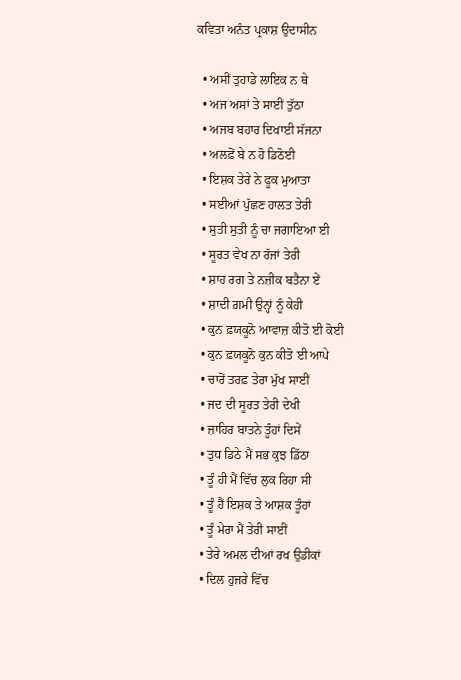ਕਵਿਤਾ ਅਨੰਤ ਪ੍ਰਕਾਸ਼ ਉਦਾਸੀਨ

  • ਅਸੀਂ ਤੁਹਾਡੇ ਲਾਇਕ ਨ ਥੇ
  • ਅਜ ਅਸਾਂ ਤੇ ਸਾਈਂ ਤੁੱਠਾ
  • ਅਜਬ ਬਹਾਰ ਦਿਖਾਈ ਸੱਜਨਾ
  • ਅਲਫ਼ੋਂ ਬੇ ਨ ਹੋ ਡਿਠੋਈ
  • ਇਸ਼ਕ ਤੇਰੇ ਨੇ ਫੂਕ ਮੁਆਤਾ
  • ਸਈਆਂ ਪੁੱਛਣ ਹਾਲਤ ਤੇਰੀ
  • ਸੁਤੀ ਸੁਤੀ ਨੂੰ ਚਾ ਜਗਾਇਆ ਈ
  • ਸੂਰਤ ਵੇਖ ਨਾ ਰੱਜਾਂ ਤੇਰੀ
  • ਸ਼ਾਹ ਰਗ ਤੇ ਨਜ਼ੀਕ ਬਤੈਨਾ ਏਂ
  • ਸ਼ਾਦੀ ਗ਼ਮੀ ਉਨ੍ਹਾਂ ਨੂੰ ਕੇਹੀ
  • ਕੁਨ ਫ਼ਯਕੂਨੋ ਆਵਾਜ਼ ਕੀਤੋ ਈ ਕੋਈ
  • ਕੁਨ ਫ਼ਯਕੂਨੋ ਕੁਨ ਕੀਤੋ ਈ ਆਪੇ
  • ਚਾਰੋਂ ਤਰਫ਼ ਤੇਰਾ ਮੁੱਖ ਸਾਈਂ
  • ਜਦ ਦੀ ਸੂਰਤ ਤੇਰੀ ਦੇਖੀ
  • ਜ਼ਾਹਿਰ ਬਾਤਨੇ ਤੂੰਹਾਂ ਦਿਸੇਂ
  • ਤੁਧ ਡਿਠੇ ਮੈਂ ਸਭ ਕੁਝ ਡਿੱਠਾ
  • ਤੂੰ ਹੀ ਮੈਂ ਵਿੱਚ ਲੁਕ ਰਿਹਾ ਸੀ
  • ਤੂੰ ਹੈਂ ਇਸ਼ਕ ਤੇ ਆਸ਼ਕ ਤੂੰਹਾਂ
  • ਤੂੰ ਮੇਰਾ ਮੈਂ ਤੇਰੀ ਸਾਈਂ
  • ਤੇਰੇ ਅਮਲ ਦੀਆਂ ਰਖ ਉਡੀਕਾਂ
  • ਦਿਲ ਹੁਜਰੇ ਵਿੱਚ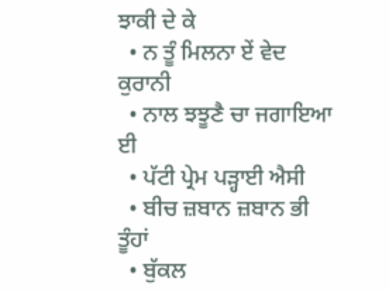ਝਾਕੀ ਦੇ ਕੇ
  • ਨ ਤੂੰ ਮਿਲਨਾ ਏਂ ਵੇਦ ਕੁਰਾਨੀ
  • ਨਾਲ ਝਝੂਣੈ ਚਾ ਜਗਾਇਆ ਈ
  • ਪੱਟੀ ਪ੍ਰੇਮ ਪੜ੍ਹਾਈ ਐਸੀ
  • ਬੀਚ ਜ਼ਬਾਨ ਜ਼ਬਾਨ ਭੀ ਤੂੰਹਾਂ
  • ਬੁੱਕਲ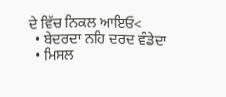ਦੇ ਵਿੱਚ ਨਿਕਲ ਆਇਓ<
  • ਬੇਦਰਦਾ ਨਹਿ ਦਰਦ ਵੰਡੇਦਾ
  • ਮਿਸਲ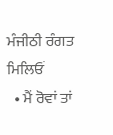ਮੰਜੀਠੀ ਰੰਗਤ ਮਿਲਿਓਂ
  • ਮੈਂ ਰੋਵਾਂ ਤਾਂ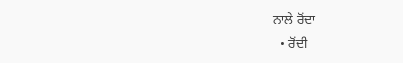ਨਾਲੇ ਰੋਂਦਾ
  • ਰੋਂਦੀ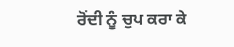ਰੋਂਦੀ ਨੂੰ ਚੁਪ ਕਰਾ ਕੇ